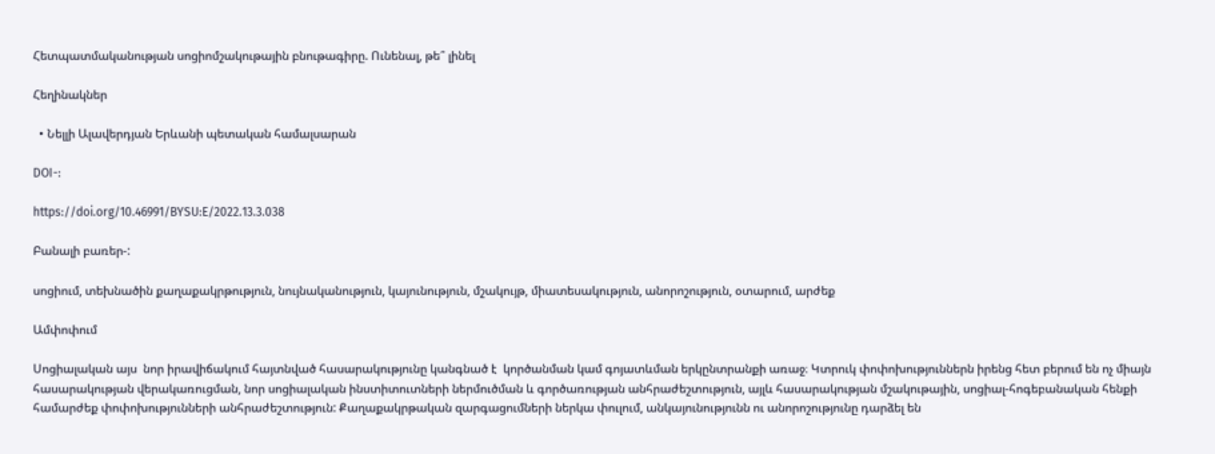Հետպատմականության սոցիոմշակութային բնութագիրը. Ունենալ, թե՞ լինել

Հեղինակներ

  • Նելլի Ալավերդյան Երևանի պետական համալսարան

DOI-:

https://doi.org/10.46991/BYSU:E/2022.13.3.038

Բանալի բառեր-:

սոցիում, տեխնածին քաղաքակրթություն, նույնականություն, կայունություն, մշակույթ, միատեսակություն, անորոշություն, օտարում, արժեք

Ամփոփում

Սոցիալական այս  նոր իրավիճակում հայտնված հասարակությունը կանգնած է  կործանման կամ գոյատևման երկընտրանքի առաջ։ Կտրուկ փոփոխություններն իրենց հետ բերում են ոչ միայն հասարակության վերակառուցման, նոր սոցիալական ինստիտուտների ներմուծման և գործառության անհրաժեշտություն, այլև հասարակության մշակութային, սոցիալ-հոգեբանական հենքի համարժեք փոփոխությունների անհրաժեշտություն: Քաղաքակրթական զարգացումների ներկա փուլում, անկայունությունն ու անորոշությունը դարձել են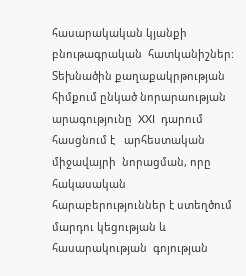հասարակական կյանքի  բնութագրական  հատկանիշներ: Տեխնածին քաղաքակրթության հիմքում ընկած նորարաության արագությունը  XXI  դարում  հասցնում է   արհեստական միջավայրի  նորացման, որը հակասական հարաբերություններ է ստեղծում  մարդու կեցության և հասարակության  գոյության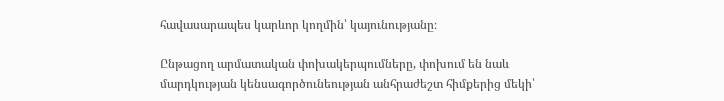հավասարապես կարևոր կողմին՝ կայունությանը։

Ընթացող արմատական փոխակերպումները, փոխում են նաև մարդկության կենսագործունեության անհրաժեշտ հիմքերից մեկի՝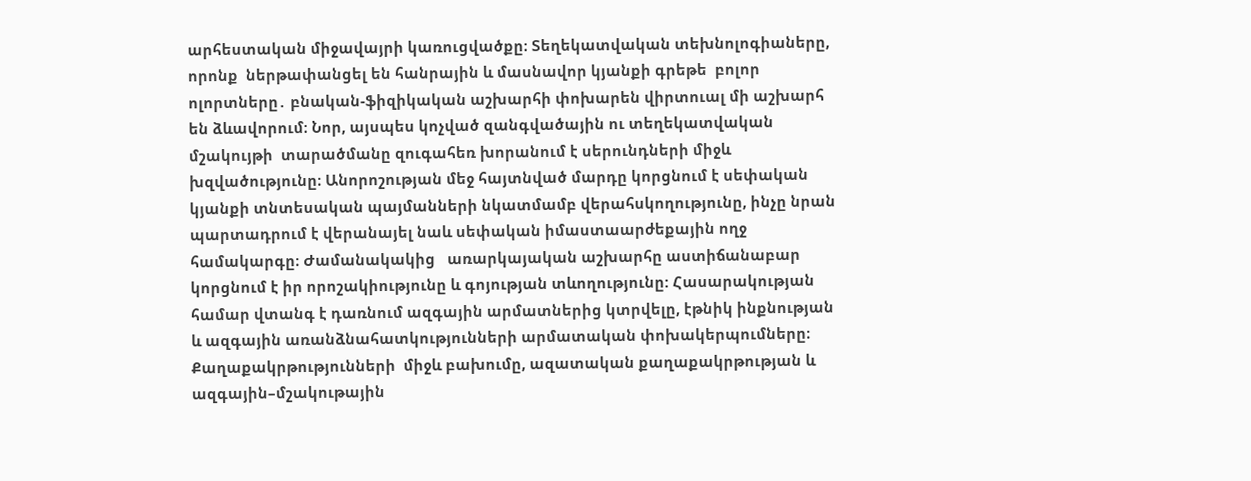արհեստական միջավայրի կառուցվածքը։ Տեղեկատվական տեխնոլոգիաները, որոնք  ներթափանցել են հանրային և մասնավոր կյանքի գրեթե  բոլոր ոլորտները․ բնական-ֆիզիկական աշխարհի փոխարեն վիրտուալ մի աշխարհ են ձևավորում։ Նոր, այսպես կոչված զանգվածային ու տեղեկատվական մշակույթի  տարածմանը զուգահեռ խորանում է սերունդների միջև խզվածությունը։ Անորոշության մեջ հայտնված մարդը կորցնում է սեփական կյանքի տնտեսական պայմանների նկատմամբ վերահսկողությունը, ինչը նրան պարտադրում է վերանայել նաև սեփական իմաստաարժեքային ողջ համակարգը։ Ժամանակակից   առարկայական աշխարհը աստիճանաբար կորցնում է իր որոշակիությունը և գոյության տևողությունը: Հասարակության համար վտանգ է դառնում ազգային արմատներից կտրվելը, էթնիկ ինքնության և ազգային առանձնահատկությունների արմատական փոխակերպումները։ Քաղաքակրթությունների  միջև բախումը, ազատական քաղաքակրթության և ազգային–մշակութային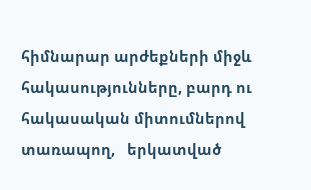հիմնարար արժեքների միջև հակասությունները, բարդ ու հակասական միտումներով տառապող,   երկատված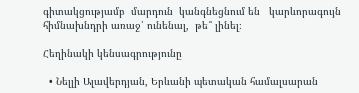գիտակցությամբ  մարդուն  կանգնեցնում են   կարևորագույն հիմնախնդրի առաջ՝ ունենալ,  թե՞ լինել։

Հեղինակի կենսագրությունը

  • Նելլի Ալավերդյան, Երևանի պետական համալսարան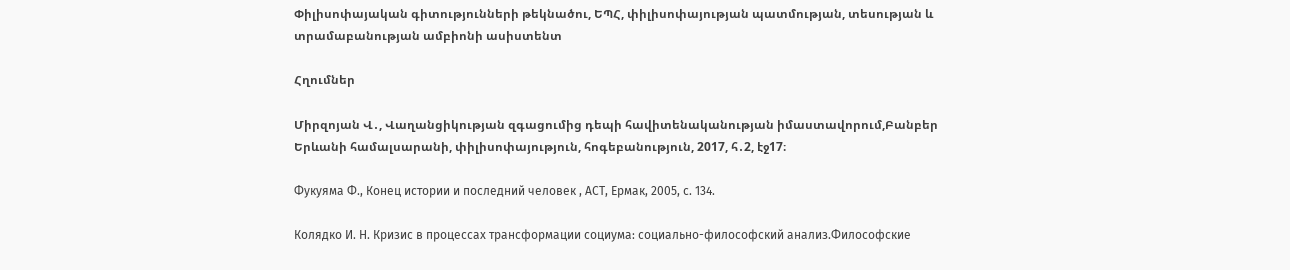Փիլիսոփայական գիտությունների թեկնածու, ԵՊՀ, փիլիսոփայության պատմության, տեսության և տրամաբանության ամբիոնի ասիստենտ

Հղումներ

Միրզոյան Վ․, Վաղանցիկության զգացումից դեպի հավիտենականության իմաստավորում,Բանբեր Երևանի համալսարանի, փիլիսոփայություն, հոգեբանություն, 2017, հ․2, էջ17։

Фукуяма Ф., Конец истории и последний человек , АСТ, Ермак, 2005, с. 134.

Колядко И. Н. Кризис в процессах трансформации социума: социально-философский анализ.Философские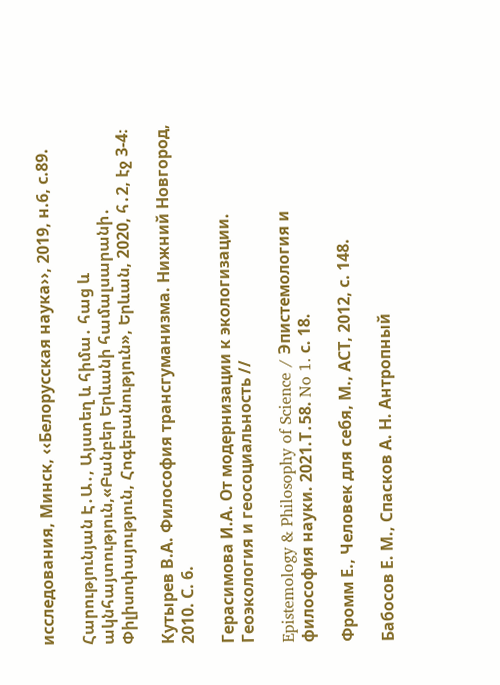исследования, Минск, ‹‹Белорусская наука››, 2019, н.6, с.89.

Հարությունյան Է․Ա․, Այստեղ և հիմա․ հաց և ակնհայտություն,«Բանբեր Երևանի համալսարանի․ Փիլիսոփայություն, Հոգեբանություն», Երևան, 2020, հ․2, էջ 3-4։

Кутырев В.А. Философия трансгуманизма. Нижний Новгород, 2010. С. 6.

Герасимова И.А. От модернизации к экологизации. Геоэкология и геосоциальность //

Epistemology & Philosophy of Science / Эпистемология и философия науки. 2021.Т․58. No 1. с. 18.

Фромм Е., Человек для себя, М., АСТ, 2012, с. 148.

Бабосов Е. М., Спасков А. Н. Антропный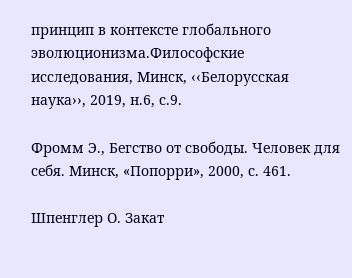принцип в контексте глобального эволюционизма.Философские исследования, Минск, ‹‹Белорусская наука››, 2019, н.6, с.9.

Фромм Э., Бегство от свободы. Человек для себя. Минск, «Попорри», 2000, с. 461.

Шпенглер О. Закат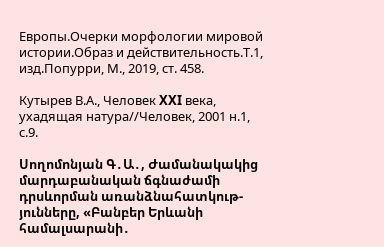Европы.Очерки морфологии мировой истории.Образ и действительность.Т.1, изд.Попурри, М., 2019, ст. 458.

Кутырев В.А., Человек XXI века, ухадящая натура//Человек, 2001 н.1, с.9.

Սողոմոնյան Գ․Ա․, Ժամանակակից մարդաբանական ճգնաժամի դրսևորման առանձնահատկութ-յունները, «Բանբեր Երևանի համալսարանի․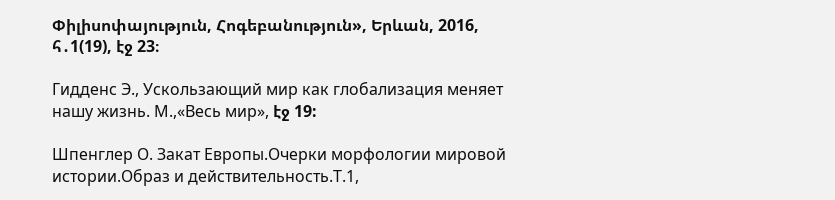Փիլիսոփայություն, Հոգեբանություն», Երևան, 2016, հ․1(19), էջ 23։

Гидденс Э., Ускользающий мир как глобализация меняет нашу жизнь. М.,«Весь мир», էջ 19:

Шпенглер О. Закат Европы.Очерки морфологии мировой истории.Образ и действительность.Т.1,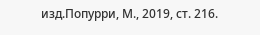изд.Попурри, М., 2019, ст. 216.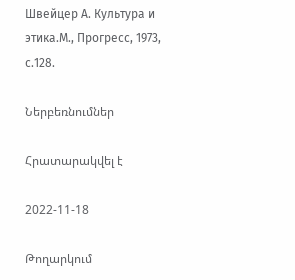Швейцер А. Культура и этика.М., Прогресс, 1973, с.128.

Ներբեռնումներ

Հրատարակվել է

2022-11-18

Թողարկում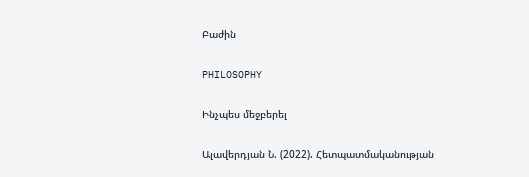Բաժին

PHILOSOPHY

Ինչպես մեջբերել

Ալավերդյան Ն. (2022). Հետպատմականության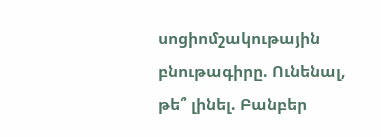սոցիոմշակութային բնութագիրը. Ունենալ, թե՞ լինել. Բանբեր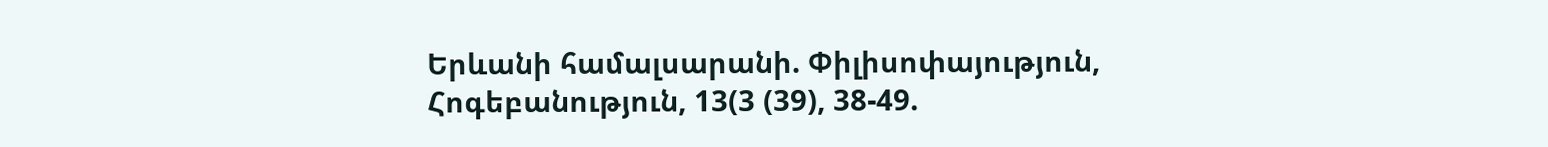Երևանի համալսարանի. Փիլիսոփայություն, Հոգեբանություն, 13(3 (39), 38-49.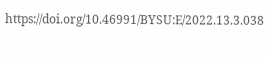https://doi.org/10.46991/BYSU:E/2022.13.3.038